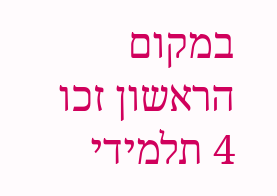במקום הראשון זכו 4 תלמידי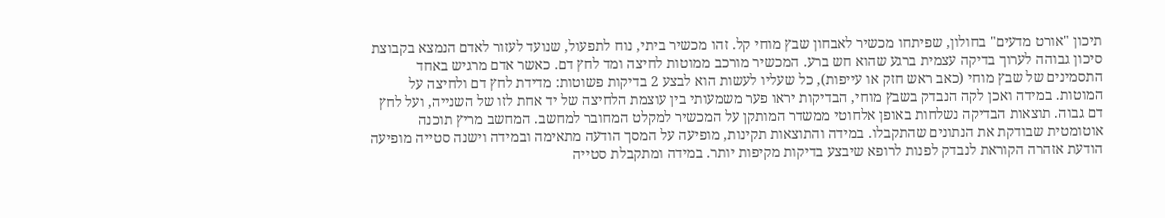תיכון "אורט מדעים" בחולון, שפיתחו מכשיר לאבחון שבץ מוחי קל. זהו מכשיר ביתי, נוח לתפעול, שנועד לעזור לאדם הנמצא בקבוצת סיכון גבוהה לערוך בדיקה עצמית ברגע שהוא חש ברע. המכשיר מורכב ממוטות לחיצה ומד לחץ דם. כאשר אדם מרגיש באחד התסמינים של שבץ מוחי (כאב ראש חזק או עייפות), כל שעליו לעשות הוא לבצע 2 בדיקות פשוטות: מדידת לחץ דם ולחיצה על המוטות. במידה ואכן לקה הנבדק בשבץ מוחי, הבדיקות יראו פער משמעותי בין עוצמת הלחיצה של יד אחת לזו של השנייה, ועל לחץ דם גבוה. תוצאות הבדיקה נשלחות באופן אלחוטי ממשדר המותקן על המכשיר למקלט המחובר למחשב. המחשב מריץ תוכנה אוטומטית שבודקת את הנתונים שהתקבלו. במידה והתוצאות תקינות, מופיעה על המסך הודעה מתאימה ובמידה וישנה סטייה מופיעה הודעת אזהרה הקוראת לנבדק לפנות לרופא שיבצע בדיקות מקיפות יותר. במידה ומתקבלת סטייה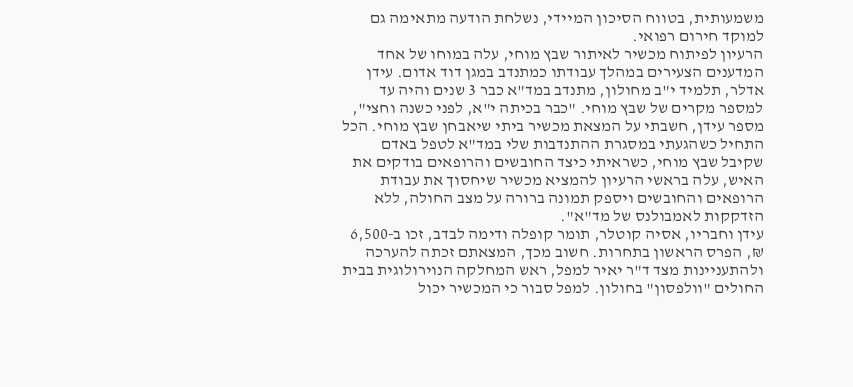משמעותית, בטווח הסיכון המיידי, נשלחת הודעה מתאימה גם למוקד חירום רפואי.
הרעיון לפיתוח מכשיר לאיתור שבץ מוחי, עלה במוחו של אחד המדענים הצעירים במהלך עבודתו כמתנדב במגן דוד אדום. עידן אדלר, תלמיד י"ב מחולון, מתנדב במד"א כבר 3 שנים והיה עד למספר מקרים של שבץ מוחי. "כבר בכיתה י"א, לפני כשנה וחצי", מספר עידן, חשבתי על המצאת מכשיר ביתי שיאבחן שבץ מוחי. הכל התחיל כשהגעתי במסגרת ההתנדבות שלי במד"א לטפל באדם שקיבל שבץ מוחי, כשראיתי כיצד החובשים והרופאים בודקים את האיש, עלה בראשי הרעיון להמציא מכשיר שיחסוך את עבודת הרופאים והחובשים ויספק תמונה ברורה על מצב החולה, ללא הזדקקות לאמבולנס של מד"א".
עידן וחבריו, אסיה קוטלר, תומר קופלה ודימה לבדב, זכו ב-6,500 ₪, הפרס הראשון בתחרות. חשוב מכך, המצאתם זכתה להערכה ולהתעניינות מצד ד"ר יאיר למפל, ראש המחלקה הנוירולוגית בבית החולים "וולפסון" בחולון. למפל סבור כי המכשיר יכול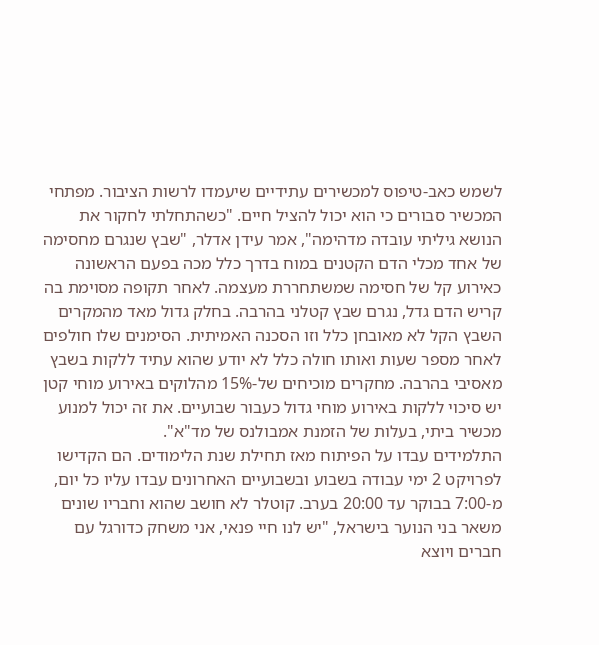לשמש כאב-טיפוס למכשירים עתידיים שיעמדו לרשות הציבור. מפתחי המכשיר סבורים כי הוא יכול להציל חיים. "כשהתחלתי לחקור את הנושא גיליתי עובדה מדהימה", אמר עידן אדלר, "שבץ שנגרם מחסימה של אחד מכלי הדם הקטנים במוח בדרך כלל מכה בפעם הראשונה כאירוע קל של חסימה שמשתחררת מעצמה. לאחר תקופה מסוימת בה קריש הדם גדל, נגרם שבץ קטלני בהרבה. בחלק גדול מאד מהמקרים השבץ הקל לא מאובחן כלל וזו הסכנה האמיתית. הסימנים שלו חולפים לאחר מספר שעות ואותו חולה כלל לא יודע שהוא עתיד ללקות בשבץ מאסיבי בהרבה. מחקרים מוכיחים של-15% מהלוקים באירוע מוחי קטן יש סיכוי ללקות באירוע מוחי גדול כעבור שבועיים. את זה יכול למנוע מכשיר ביתי, בעלות של הזמנת אמבולנס של מד"א".
התלמידים עבדו על הפיתוח מאז תחילת שנת הלימודים. הם הקדישו לפרויקט 2 ימי עבודה בשבוע ובשבועיים האחרונים עבדו עליו כל יום, מ-7:00 בבוקר עד 20:00 בערב. קוטלר לא חושב שהוא וחבריו שונים משאר בני הנוער בישראל, "יש לנו חיי פנאי, אני משחק כדורגל עם חברים ויוצא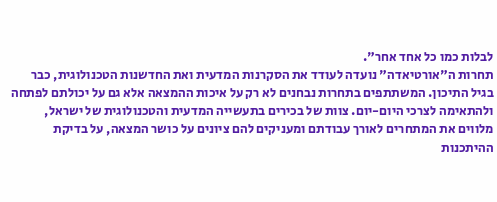לבלות כמו כל אחד אחר".
תחרות ה"אורטיאדה" נועדה לעודד את הסקרנות המדעית ואת החדשנות הטכנולוגית, כבר בגיל התיכון. המשתתפים בתחרות נבחנים לא רק על איכות ההמצאה אלא גם על יכולתם לפתחה ולהתאימה לצרכי היום-יום. צוות של בכירים בתעשייה המדעית והטכנולוגית של ישראל, מלווים את המתחרים לאורך עבודתם ומעניקים להם ציונים על כושר המצאה, על בדיקת ההיתכנות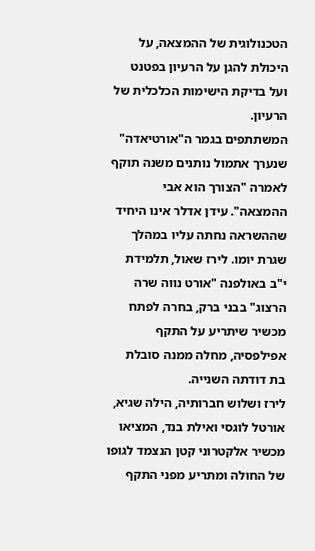הטכנולוגית של ההמצאה, על היכולת להגן על הרעיון בפטנט ועל בדיקת הישימות הכלכלית של הרעיון.
המשתתפים בגמר ה"אורטיאדה" שנערך אתמול נותנים משנה תוקף לאמרה "הצורך הוא אבי ההמצאה". עידן אדלר אינו היחיד שההשראה נחתה עליו במהלך שגרת יומו. לירז שאול, תלמידת י"ב באולפנה "אורט נווה שרה הרצוג" בבני ברק, בחרה לפתח מכשיר שיתריע על התקף אפילפסיה, מחלה ממנה סובלת בת דודתה השנייה.
לירז ושלוש חברותיה, הילה שגיא, אורטל לוגסי ואילת בנד, המציאו מכשיר אלקטרוני קטן הנצמד לגופו של החולה ומתריע מפני התקף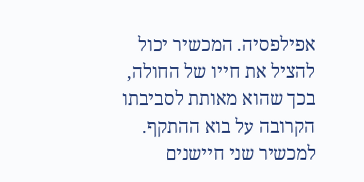אפילפסיה. המכשיר יכול להציל את חייו של החולה, בכך שהוא מאותת לסביבתו הקרובה על בוא ההתקף. למכשיר שני חיישנים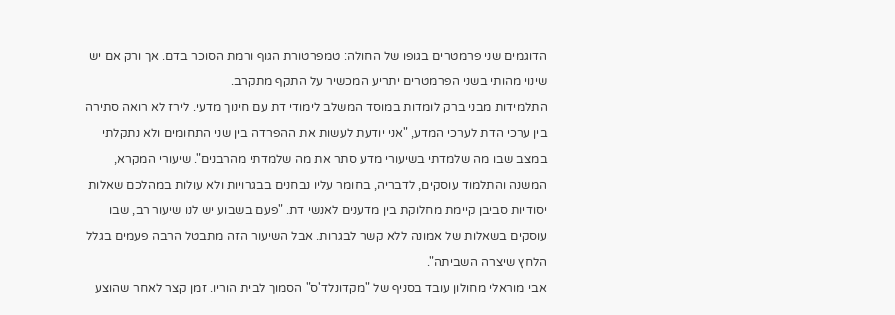הדוגמים שני פרמטרים בגופו של החולה: טמפרטורת הגוף ורמת הסוכר בדם. אך ורק אם יש שינוי מהותי בשני הפרמטרים יתריע המכשיר על התקף מתקרב.
התלמידות מבני ברק לומדות במוסד המשלב לימודי דת עם חינוך מדעי. לירז לא רואה סתירה בין ערכי הדת לערכי המדע, "אני יודעת לעשות את ההפרדה בין שני התחומים ולא נתקלתי במצב שבו מה שלמדתי בשיעורי מדע סתר את מה שלמדתי מהרבנים". שיעורי המקרא, המשנה והתלמוד עוסקים, לדבריה, בחומר עליו נבחנים בבגרויות ולא עולות במהלכם שאלות יסודיות סביבן קיימת מחלוקת בין מדענים לאנשי דת. "פעם בשבוע יש לנו שיעור רב, שבו עוסקים בשאלות של אמונה ללא קשר לבגרות. אבל השיעור הזה מתבטל הרבה פעמים בגלל הלחץ שיצרה השביתה".
אבי מוראלי מחולון עובד בסניף של "מקדונלד'ס" הסמוך לבית הוריו. זמן קצר לאחר שהוצע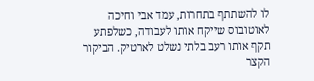לו להשתתף בתחרות, עמד אבי וחיכה לאוטובוס שייקח אותו לעבודה, כשלפתע תקף אותו רעב בלתי נשלט לארטיק. הביקור הקצר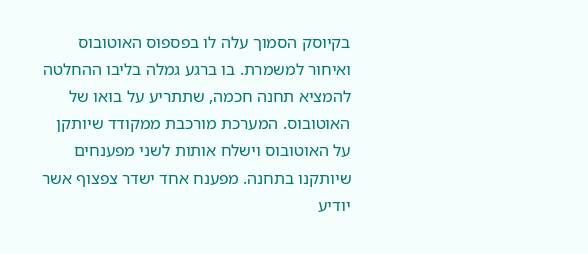בקיוסק הסמוך עלה לו בפספוס האוטובוס ואיחור למשמרת. בו ברגע גמלה בליבו ההחלטה להמציא תחנה חכמה, שתתריע על בואו של האוטובוס. המערכת מורכבת ממקודד שיותקן על האוטובוס וישלח אותות לשני מפענחים שיותקנו בתחנה. מפענח אחד ישדר צפצוף אשר יודיע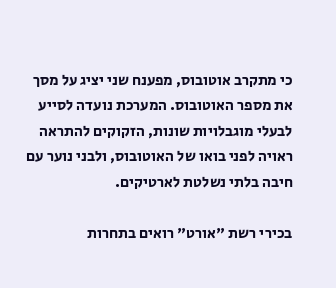כי מתקרב אוטובוס, מפענח שני יציג על מסך את מספר האוטובוס. המערכת נועדה לסייע לבעלי מוגבלויות שונות, הזקוקים להתראה ראויה לפני בואו של האוטובוס, ולבני נוער עם חיבה בלתי נשלטת לארטיקים.

בכירי רשת "אורט" רואים בתחרות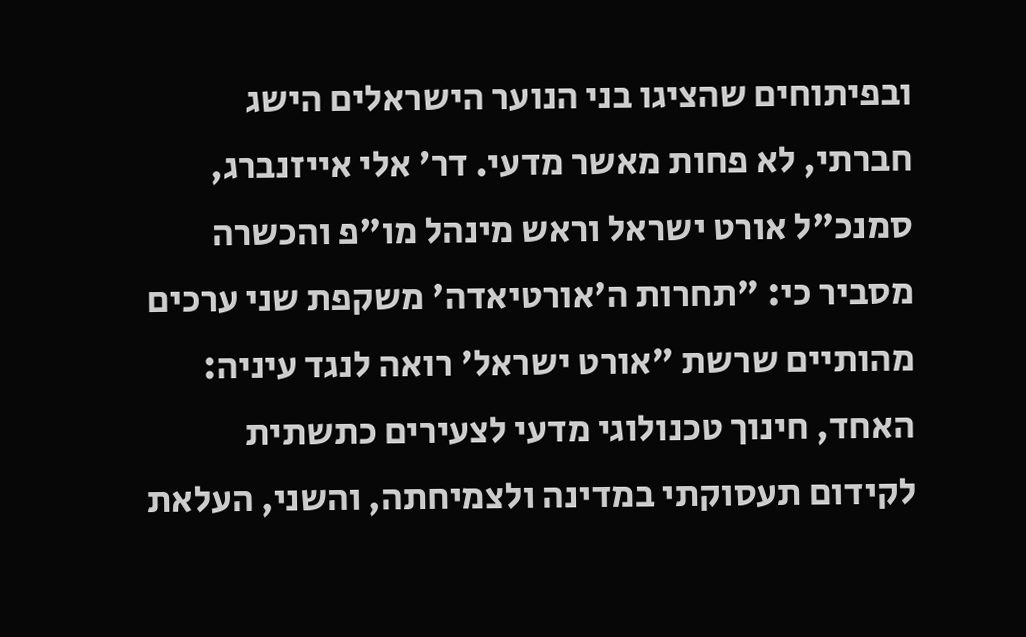ובפיתוחים שהציגו בני הנוער הישראלים הישג חברתי, לא פחות מאשר מדעי. דר' אלי אייזנברג, סמנכ"ל אורט ישראל וראש מינהל מו"פ והכשרה מסביר כי: "תחרות ה'אורטיאדה' משקפת שני ערכים מהותיים שרשת "אורט ישראל' רואה לנגד עיניה: האחד, חינוך טכנולוגי מדעי לצעירים כתשתית לקידום תעסוקתי במדינה ולצמיחתה, והשני, העלאת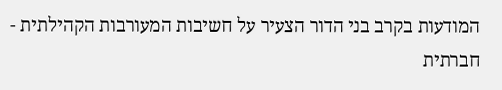המודעות בקרב בני הדור הצעיר על חשיבות המעורבות הקהילתית - חברתית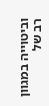וביטוייה במגוון רב של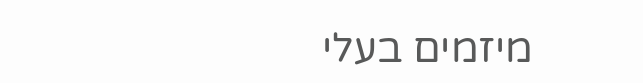מיזמים בעלי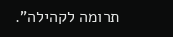תרומה לקהילה".